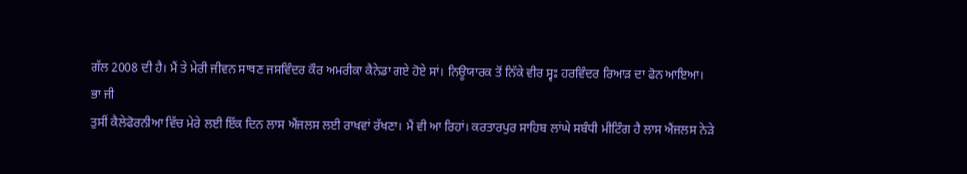ਗੱਲ 2008 ਦੀ ਹੈ। ਮੈਂ ਤੇ ਮੇਰੀ ਜੀਵਨ ਸਾਥਣ ਜਸਵਿੰਦਰ ਕੌਰ ਅਮਰੀਕਾ ਕੈਨੇਡਾ ਗਏ ਹੋਏ ਸਾਂ। ਨਿਊਯਾਰਕ ਤੋਂ ਨਿੱਕੇ ਵੀਰ ਸ੍ਵਃ ਹਰਵਿੰਦਰ ਰਿਆੜ ਦਾ ਫੋਨ ਆਇਆ।
ਭਾ ਜੀ
ਤੁਸੀਂ ਕੈਲੇਫੋਰਨੀਆ ਵਿੱਚ ਮੇਰੇ ਲਈ ਇੱਕ ਦਿਨ ਲਾਸ ਐਂਜਲਸ ਲਈ ਰਾਖਵਾਂ ਰੱਖਣਾ। ਮੈਂ ਵੀ ਆ ਰਿਹਾਂ। ਕਰਤਾਰਪੁਰ ਸਾਹਿਬ ਲਾਂਘੇ ਸਬੰਧੀ ਮੀਟਿੰਗ ਹੈ ਲਾਸ ਐਂਜਲਸ ਨੇੜੇ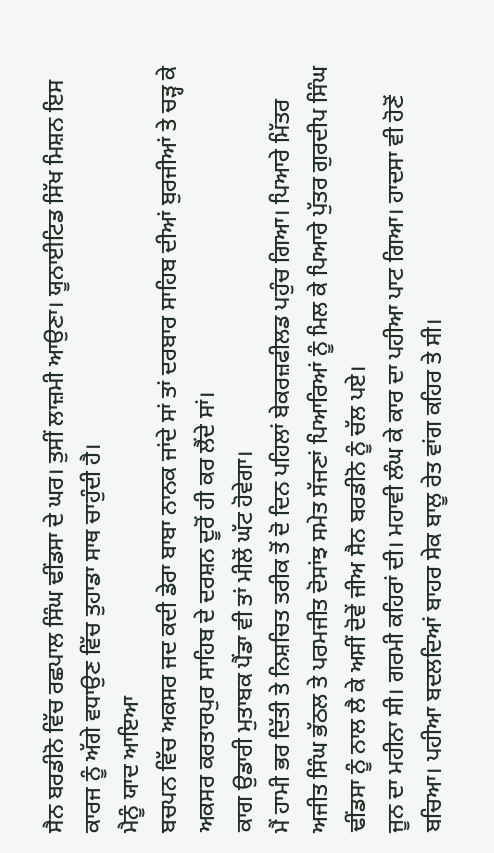ਸੈਨ ਬਰਡੀਨੋ ਵਿੱਚ ਰਛਪਾਲ ਸਿੰਘ ਢੀਂਡਸਾ ਦੇ ਘਰ। ਤੁਸੀਂ ਲਾਜ਼ਮੀ ਆਉਣਾ। ਯੂਨਾਈਟਿਡ ਸਿੱਖ ਮਿਸ਼ਨ ਇਸ ਕਾਰਜ ਨੂੰ ਅੱਗੇ ਵਧਾਉਣ ਵਿੱਚ ਤੁਹਾਡਾ ਸਾਥ ਚਾਹੁੰਦੀ ਹੈ।
ਮੈਨੂੰ ਯਾਦ ਆਇਆ
ਬਚਪਨ ਵਿੱਚ ਅਕਸਰ ਜਦ ਕਦੀ ਡੇਰਾ ਬਾਬਾ ਨਾਨਕ ਜਾਂਦੇ ਸਾਂ ਤਾਂ ਦਰਬਾਰ ਸਾਹਿਬ ਦੀਆਂ ਬੁਰਜੀਆਂ ਤੇ ਚੜ੍ਹ ਕੇ ਅਕਸਰ ਕਰਤਾਰਪੁਰ ਸਾਹਿਬ ਦੇ ਦਰਸ਼ਨ ਦੂਰੋਂ ਹੀ ਕਰ ਲੈਂਦੇ ਸਾਂ।
ਕਾਗ ਉਡਾਰੀ ਮੁਤਾਬਕ ਪੈਂਡਾ ਵੀ ਤਾਂ ਮੀਲੋਂ ਘੱਟ ਹੋਵੇਗਾ।
ਮੈਂ ਹਾਮੀ ਭਰ ਦਿੱਤੀ ਤੇ ਨਿਸ਼ਚਿਤ ਤਰੀਕ ਤੋਂ ਦੋ ਦਿਨ ਪਹਿਲਾਂ ਬੇਕਰਜ਼ਫੀਲਡ ਪਹੁੰਚ ਗਿਆ। ਪਿਆਰੇ ਮਿੱਤਰ ਅਜੀਤ ਸਿੰਘ ਭੱਠਲ ਤੇ ਪਰਮਜੀਤ ਦੋਸਾਂਝ ਸਮੇਤ ਸੱਜਣਾਂ ਪਿਆਰਿਆਂ ਨੂੰ ਮਿਲ ਕੇ ਪਿਆਰੇ ਪੁੱਤਰ ਗੁਰਦੀਪ ਸਿੰਘ ਢੀਂਡਸਾ ਨੂੰ ਨਾਲ ਲੈ ਕੇ ਅਸੀਂ ਦੋਵੇਂ ਜੀਅ ਸੈਨ ਬਰਡੀਨੋ ਨੂੰ ਚੱਲ ਪਏ।
ਜੂਨ ਦਾ ਮਹੀਨਾ ਸੀ। ਗਰਮੀ ਕਹਿਰਾਂ ਦੀ। ਮਹਾਵੀ ਲੰਘ ਕੇ ਕਾਰ ਦਾ ਪਹੀਆ ਪਾਟ ਗਿਆ। ਹਾਦਸਾ ਵੀ ਹੋਣੋਂ ਬਚਿਆ। ਪਹੀਆ ਬਦਲਦਿਆਂ ਬਾਹਰ ਸੇਕ ਬਾਲੂ ਰੇਤ ਵਾਂਗ ਕਹਿਰ ਤੇ ਸੀ।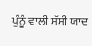ਪੁੰਨੂੰ ਵਾਲੀ ਸੱਸੀ ਯਾਦ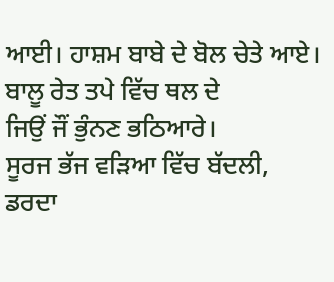ਆਈ। ਹਾਸ਼ਮ ਬਾਬੇ ਦੇ ਬੋਲ ਚੇਤੇ ਆਏ।
ਬਾਲੂ ਰੇਤ ਤਪੇ ਵਿੱਚ ਥਲ ਦੇ
ਜਿਉਂ ਜੌਂ ਭੁੰਨਣ ਭਠਿਆਰੇ।
ਸੂਰਜ ਭੱਜ ਵੜਿਆ ਵਿੱਚ ਬੱਦਲੀ,
ਡਰਦਾ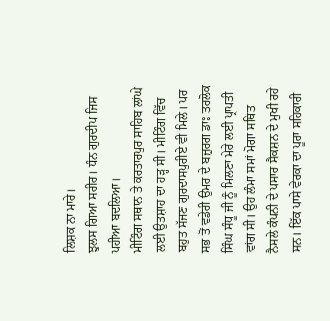ਲਿਸ਼ਕ ਨਾ ਮਾਰੇ।
ਝੁਲਸ ਗਿਆ ਸਰੀਰ। ਧੰਨ ਗੁਰਦੀਪ ਜਿਸ ਪਹੀਆ ਬਦਲਿਆ।
ਮੀਟਿੰਗ ਸਥਾਨ ਤੇ ਕਰਤਾਰਪੁਰ ਸਾਹਿਬ ਲਾਂਘੇ ਲਈ ਉਤਸ਼ਾਹ ਦਾ ਹੜ੍ਹ ਸੀ। ਮੀਟਿੰਗ ਵਿੱਚ ਬਹੁਤ ਸੱਜਣ ਗੁਰਦਾਸਪੁਰੀਏ ਵੀ ਮਿਲੇ। ਪਰ ਸਭ ਤੋਂ ਵਡੇਰੀ ਉਮਰ ਦੇ ਬਜ਼ੁਰਗ ਡਾਃ ਤਰਲੋਕ ਸਿੰਘ ਸੰਧੂ ਜੀ ਨੂੰ ਮਿਲਣਾ ਮੇਰੇ ਲਈ ਪ੍ਰਾਪਤੀ ਵਾਂਗ ਸੀ। ਉਹ ਲੰਮਾ ਸਮਾਂ ਮੋਗਾ ਸਥਿਤ ਨੈਸਲੇ ਕੰਪਨੀ ਦੇ ਪਸਾਰ ਸੈਕਸ਼ਨ ਦੇ ਮੁਖੀ ਰਹੇ ਸਨ। ਇੱਕ ਪਾਸੇ ਵੇਰਕਾ ਦਾ ਪੂਰਾ ਸਹਿਕਾਰੀ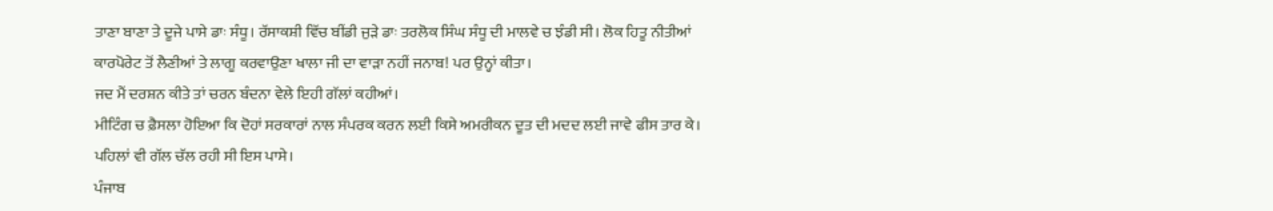ਤਾਣਾ ਬਾਣਾ ਤੇ ਦੂਜੇ ਪਾਸੇ ਡਾਃ ਸੰਧੂ। ਰੱਸਾਕਸ਼ੀ ਵਿੱਚ ਬੀਂਡੀ ਜੁੜੇ ਡਾਃ ਤਰਲੋਕ ਸਿੰਘ ਸੰਧੂ ਦੀ ਮਾਲਵੇ ਚ ਝੰਡੀ ਸੀ। ਲੋਕ ਹਿਤੂ ਨੀਤੀਆਂ ਕਾਰਪੋਰੇਟ ਤੋਂ ਲੈਣੀਆਂ ਤੇ ਲਾਗੂ ਕਰਵਾਉਣਾ ਖਾਲਾ ਜੀ ਦਾ ਵਾੜਾ ਨਹੀਂ ਜਨਾਬ! ਪਰ ਉਨ੍ਹਾਂ ਕੀਤਾ।
ਜਦ ਮੈਂ ਦਰਸ਼ਨ ਕੀਤੇ ਤਾਂ ਚਰਨ ਬੰਦਨਾ ਵੇਲੇ ਇਹੀ ਗੱਲਾਂ ਕਹੀਆਂ।
ਮੀਟਿੰਗ ਚ ਫ਼ੈਸਲਾ ਹੋਇਆ ਕਿ ਦੋਹਾਂ ਸਰਕਾਰਾਂ ਨਾਲ ਸੰਪਰਕ ਕਰਨ ਲਈ ਕਿਸੇ ਅਮਰੀਕਨ ਦੂਤ ਦੀ ਮਦਦ ਲਈ ਜਾਵੇ ਫੀਸ ਤਾਰ ਕੇ। ਪਹਿਲਾਂ ਵੀ ਗੱਲ ਚੱਲ ਰਹੀ ਸੀ ਇਸ ਪਾਸੇ।
ਪੰਜਾਬ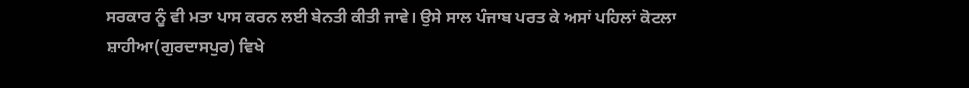ਸਰਕਾਰ ਨੂੰ ਵੀ ਮਤਾ ਪਾਸ ਕਰਨ ਲਈ ਬੇਨਤੀ ਕੀਤੀ ਜਾਵੇ। ਉਸੇ ਸਾਲ ਪੰਜਾਬ ਪਰਤ ਕੇ ਅਸਾਂ ਪਹਿਲਾਂ ਕੋਟਲਾ ਸ਼ਾਹੀਆ(ਗੁਰਦਾਸਪੁਰ) ਵਿਖੇ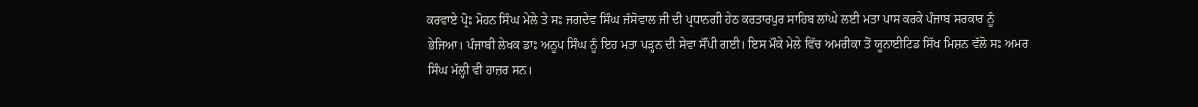ਕਰਵਾਏ ਪ੍ਰੋਃ ਮੋਹਨ ਸਿੰਘ ਮੇਲੇ ਤੇ ਸਃ ਜਗਦੇਵ ਸਿੰਘ ਜੱਸੋਵਾਲ ਜੀ ਦੀ ਪ੍ਰਧਾਨਗੀ ਹੇਠ ਕਰਤਾਰਪੁਰ ਸਾਹਿਬ ਲਾਂਘੇ ਲਈ ਮਤਾ ਪਾਸ ਕਰਕੇ ਪੰਜਾਬ ਸਰਕਾਰ ਨੂੰ ਭੇਜਿਆ। ਪੰਜਾਬੀ ਲੇਖਕ ਡਾਃ ਅਨੂਪ ਸਿੰਘ ਨੂੰ ਇਹ ਮਤਾ ਪੜ੍ਹਨ ਦੀ ਸੇਵਾ ਸੌਂਪੀ ਗਈ। ਇਸ ਮੌਕੇ ਮੇਲੇ ਵਿੱਚ ਅਮਰੀਕਾ ਤੋਂ ਯੂਨਾਈਟਿਡ ਸਿੱਖ ਮਿਸ਼ਨ ਵੱਲੋ ਸਃ ਅਮਰ ਸਿੰਘ ਮੱਲ੍ਹੀ ਵੀ ਹਾਜ਼ਰ ਸਨ।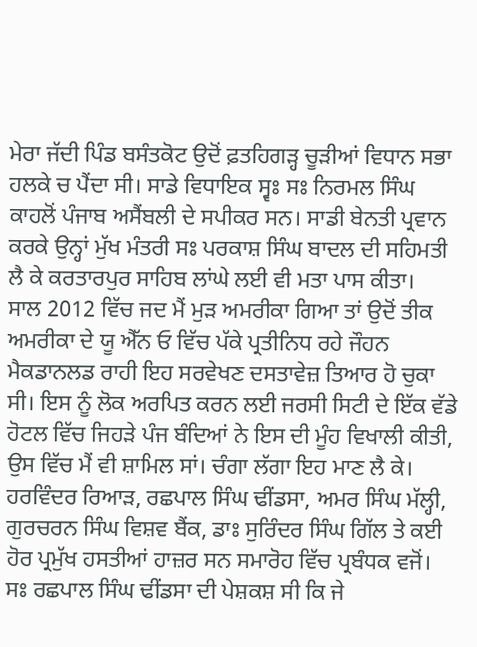ਮੇਰਾ ਜੱਦੀ ਪਿੰਡ ਬਸੰਤਕੋਟ ਉਦੋਂ ਫ਼ਤਹਿਗੜ੍ਹ ਚੂੜੀਆਂ ਵਿਧਾਨ ਸਭਾ ਹਲਕੇ ਚ ਪੈਂਦਾ ਸੀ। ਸਾਡੇ ਵਿਧਾਇਕ ਸ੍ਵਃ ਸਃ ਨਿਰਮਲ ਸਿੰਘ ਕਾਹਲੋਂ ਪੰਜਾਬ ਅਸੈਂਬਲੀ ਦੇ ਸਪੀਕਰ ਸਨ। ਸਾਡੀ ਬੇਨਤੀ ਪ੍ਰਵਾਨ ਕਰਕੇ ਉਨ੍ਹਾਂ ਮੁੱਖ ਮੰਤਰੀ ਸਃ ਪਰਕਾਸ਼ ਸਿੰਘ ਬਾਦਲ ਦੀ ਸਹਿਮਤੀ ਲੈ ਕੇ ਕਰਤਾਰਪੁਰ ਸਾਹਿਬ ਲਾਂਘੇ ਲਈ ਵੀ ਮਤਾ ਪਾਸ ਕੀਤਾ।
ਸਾਲ 2012 ਵਿੱਚ ਜਦ ਮੈਂ ਮੁੜ ਅਮਰੀਕਾ ਗਿਆ ਤਾਂ ਉਦੋਂ ਤੀਕ ਅਮਰੀਕਾ ਦੇ ਯੂ ਐੱਨ ਓ ਵਿੱਚ ਪੱਕੇ ਪ੍ਰਤੀਨਿਧ ਰਹੇ ਜੌਹਨ ਮੈਕਡਾਨਲਡ ਰਾਹੀ ਇਹ ਸਰਵੇਖਣ ਦਸਤਾਵੇਜ਼ ਤਿਆਰ ਹੋ ਚੁਕਾ ਸੀ। ਇਸ ਨੂੰ ਲੋਕ ਅਰਪਿਤ ਕਰਨ ਲਈ ਜਰਸੀ ਸਿਟੀ ਦੇ ਇੱਕ ਵੱਡੇ ਹੋਟਲ ਵਿੱਚ ਜਿਹੜੇ ਪੰਜ ਬੰਦਿਆਂ ਨੇ ਇਸ ਦੀ ਮੂੰਹ ਵਿਖਾਲੀ ਕੀਤੀ, ਉਸ ਵਿੱਚ ਮੈਂ ਵੀ ਸ਼ਾਮਿਲ ਸਾਂ। ਚੰਗਾ ਲੱਗਾ ਇਹ ਮਾਣ ਲੈ ਕੇ। ਹਰਵਿੰਦਰ ਰਿਆੜ, ਰਛਪਾਲ ਸਿੰਘ ਢੀਂਡਸਾ, ਅਮਰ ਸਿੰਘ ਮੱਲ੍ਹੀ, ਗੁਰਚਰਨ ਸਿੰਘ ਵਿਸ਼ਵ ਬੈਂਕ, ਡਾਃ ਸੁਰਿੰਦਰ ਸਿੰਘ ਗਿੱਲ ਤੇ ਕਈ ਹੋਰ ਪ੍ਰਮੁੱਖ ਹਸਤੀਆਂ ਹਾਜ਼ਰ ਸਨ ਸਮਾਰੋਹ ਵਿੱਚ ਪ੍ਰਬੰਧਕ ਵਜੋਂ। ਸਃ ਰਛਪਾਲ ਸਿੰਘ ਢੀਂਡਸਾ ਦੀ ਪੇਸ਼ਕਸ਼ ਸੀ ਕਿ ਜੇ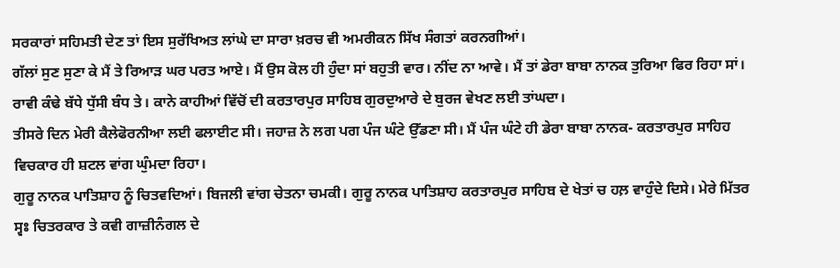ਸਰਕਾਰਾਂ ਸਹਿਮਤੀ ਦੇਣ ਤਾਂ ਇਸ ਸੁਰੱਖਿਅਤ ਲਾਂਘੇ ਦਾ ਸਾਰਾ ਖ਼ਰਚ ਵੀ ਅਮਰੀਕਨ ਸਿੱਖ ਸੰਗਤਾਂ ਕਰਨਗੀਆਂ।
ਗੱਲਾਂ ਸੁਣ ਸੁਣਾ ਕੇ ਮੈਂ ਤੇ ਰਿਆੜ ਘਰ ਪਰਤ ਆਏ। ਮੈਂ ਉਸ ਕੋਲ ਹੀ ਹੁੰਦਾ ਸਾਂ ਬਹੁਤੀ ਵਾਰ। ਨੀਂਦ ਨਾ ਆਵੇ। ਮੈਂ ਤਾਂ ਡੇਰਾ ਬਾਬਾ ਨਾਨਕ ਤੁਰਿਆ ਫਿਰ ਰਿਹਾ ਸਾਂ। ਰਾਵੀ ਕੰਢੇ ਬੱਧੇ ਧੁੱਸੀ ਬੰਧ ਤੇ। ਕਾਨੇ ਕਾਹੀਆਂ ਵਿੱਚੋਂ ਦੀ ਕਰਤਾਰਪੁਰ ਸਾਹਿਬ ਗੁਰਦੁਆਰੇ ਦੇ ਬੁਰਜ ਵੇਖਣ ਲਈ ਤਾਂਘਦਾ।
ਤੀਸਰੇ ਦਿਨ ਮੇਰੀ ਕੈਲੇਫੋਰਨੀਆ ਲਈ ਫਲਾਈਟ ਸੀ। ਜਹਾਜ਼ ਨੇ ਲਗ ਪਗ ਪੰਜ ਘੰਟੇ ਉੱਡਣਾ ਸੀ। ਮੈਂ ਪੰਜ ਘੰਟੇ ਹੀ ਡੇਰਾ ਬਾਬਾ ਨਾਨਕ- ਕਰਤਾਰਪੁਰ ਸਾਹਿਹ ਵਿਚਕਾਰ ਹੀ ਸ਼ਟਲ ਵਾਂਗ ਘੁੰਮਦਾ ਰਿਹਾ।
ਗੁਰੂ ਨਾਨਕ ਪਾਤਿਸ਼ਾਹ ਨੂੰ ਚਿਤਵਦਿਆਂ। ਬਿਜਲੀ ਵਾਂਗ ਚੇਤਨਾ ਚਮਕੀ। ਗੁਰੂ ਨਾਨਕ ਪਾਤਿਸ਼ਾਹ ਕਰਤਾਰਪੁਰ ਸਾਹਿਬ ਦੇ ਖੇਤਾਂ ਚ ਹਲ਼ ਵਾਹੁੰਦੇ ਦਿਸੇ। ਮੇਰੇ ਮਿੱਤਰ ਸ੍ਵਃ ਚਿਤਰਕਾਰ ਤੇ ਕਵੀ ਗਾਜ਼ੀਨੰਗਲ ਦੇ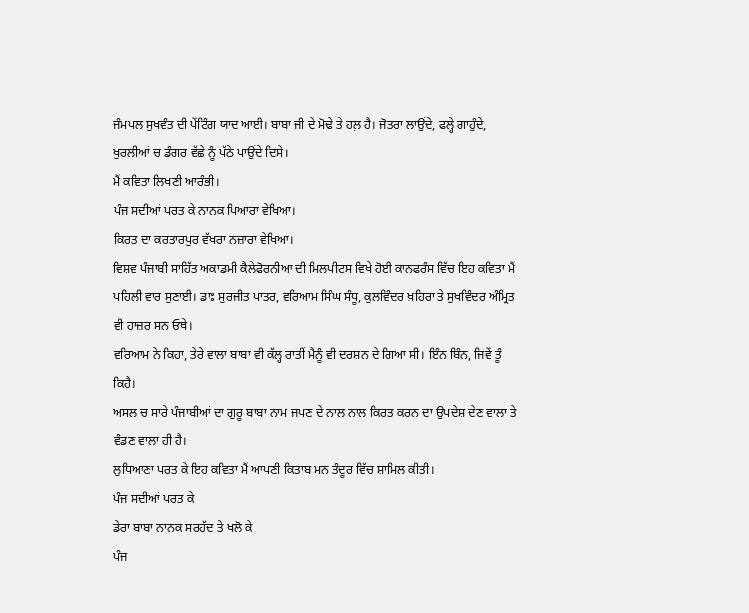ਜੰਮਪਲ ਸੁਖਵੰਤ ਦੀ ਪੇਂਟਿੰਗ ਯਾਦ ਆਈ। ਬਾਬਾ ਜੀ ਦੇ ਮੋਢੇ ਤੇ ਹਲ਼ ਹੈ। ਜੋਤਰਾ ਲਾਉਂਦੇ, ਫਲ੍ਹੇ ਗਾਹੁੰਦੇ, ਖੁਰਲੀਆਂ ਚ ਡੰਗਰ ਵੱਛੇ ਨੂੰ ਪੱਠੇ ਪਾਉਂਦੇ ਦਿਸੇ।
ਮੈਂ ਕਵਿਤਾ ਲਿਖਣੀ ਆਰੰਭੀ।
ਪੰਜ ਸਦੀਆਂ ਪਰਤ ਕੇ ਨਾਨਕ ਪਿਆਰਾ ਵੇਖਿਆ।
ਕਿਰਤ ਦਾ ਕਰਤਾਰਪੁਰ ਵੱਖਰਾ ਨਜ਼ਾਰਾ ਵੇਖਿਆ।
ਵਿਸ਼ਵ ਪੰਜਾਬੀ ਸਾਹਿੱਤ ਅਕਾਡਮੀ ਕੈਲੇਫੋਰਨੀਆ ਦੀ ਮਿਲਪੀਟਸ ਵਿਖੇ ਹੋਈ ਕਾਨਫਰੰਸ ਵਿੱਚ ਇਹ ਕਵਿਤਾ ਮੈਂ ਪਹਿਲੀ ਵਾਰ ਸੁਣਾਈ। ਡਾਃ ਸੁਰਜੀਤ ਪਾਤਰ, ਵਰਿਆਮ ਸਿੰਘ ਸੰਧੂ, ਕੁਲਵਿੰਦਰ ਖ਼ਹਿਰਾ ਤੇ ਸੁਖਵਿੰਦਰ ਅੰਮ੍ਰਿਤ ਵੀ ਹਾਜ਼ਰ ਸਨ ਓਥੇ।
ਵਰਿਆਮ ਨੇ ਕਿਹਾ, ਤੇਰੇ ਵਾਲਾ ਬਾਬਾ ਵੀ ਕੱਲ੍ਹ ਰਾਤੀਂ ਮੈਨੂੰ ਵੀ ਦਰਸ਼ਨ ਦੇ ਗਿਆ ਸੀ। ਇੰਨ ਬਿੰਨ, ਜਿਵੇਂ ਤੂੰ ਕਿਹੈ।
ਅਸਲ ਚ ਸਾਰੇ ਪੰਜਾਬੀਆਂ ਦਾ ਗੁਰੂ ਬਾਬਾ ਨਾਮ ਜਪਣ ਦੇ ਨਾਲ ਨਾਲ ਕਿਰਤ ਕਰਨ ਦਾ ਉਪਦੇਸ਼ ਦੇਣ ਵਾਲਾ ਤੇ ਵੰਡਣ ਵਾਲਾ ਹੀ ਹੈ।
ਲੁਧਿਆਣਾ ਪਰਤ ਕੇ ਇਹ ਕਵਿਤਾ ਮੈਂ ਆਪਣੀ ਕਿਤਾਬ ਮਨ ਤੰਦੂਰ ਵਿੱਚ ਸ਼ਾਮਿਲ ਕੀਤੀ।
ਪੰਜ ਸਦੀਆਂ ਪਰਤ ਕੇ
ਡੇਰਾ ਬਾਬਾ ਨਾਨਕ ਸਰਹੱਦ ਤੇ ਖਲੋ ਕੇ
ਪੰਜ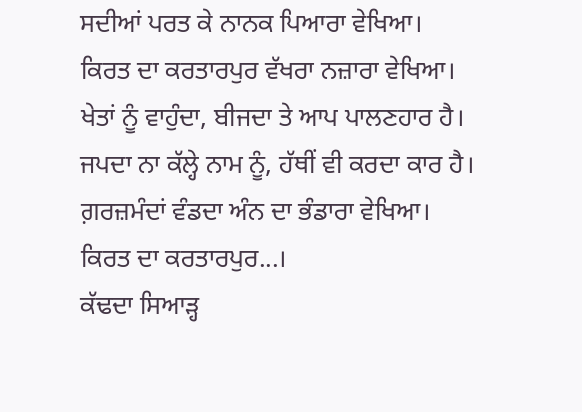ਸਦੀਆਂ ਪਰਤ ਕੇ ਨਾਨਕ ਪਿਆਰਾ ਵੇਖਿਆ।
ਕਿਰਤ ਦਾ ਕਰਤਾਰਪੁਰ ਵੱਖਰਾ ਨਜ਼ਾਰਾ ਵੇਖਿਆ।
ਖੇਤਾਂ ਨੂੰ ਵਾਹੁੰਦਾ, ਬੀਜਦਾ ਤੇ ਆਪ ਪਾਲਣਹਾਰ ਹੈ।
ਜਪਦਾ ਨਾ ਕੱਲ੍ਹੇ ਨਾਮ ਨੂੰ, ਹੱਥੀਂ ਵੀ ਕਰਦਾ ਕਾਰ ਹੈ।
ਗ਼ਰਜ਼ਮੰਦਾਂ ਵੰਡਦਾ ਅੰਨ ਦਾ ਭੰਡਾਰਾ ਵੇਖਿਆ।
ਕਿਰਤ ਦਾ ਕਰਤਾਰਪੁਰ...।
ਕੱਢਦਾ ਸਿਆੜ੍ਹ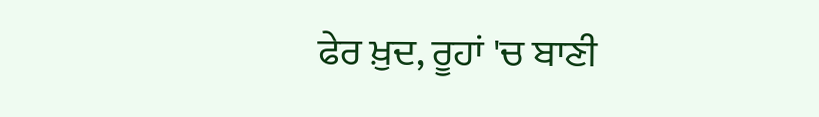ਫੇਰ ਖ਼ੁਦ, ਰੂਹਾਂ 'ਚ ਬਾਣੀ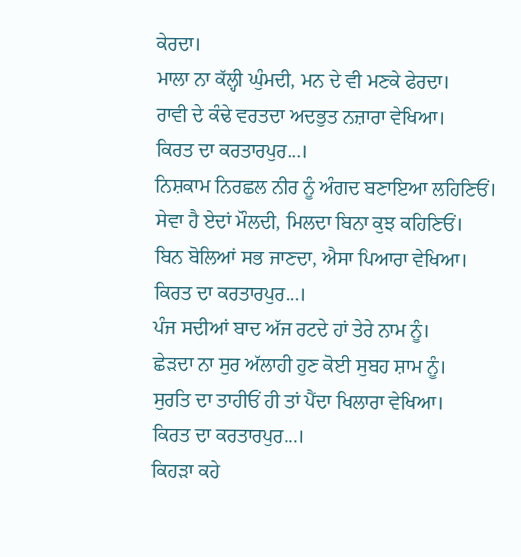ਕੇਰਦਾ।
ਮਾਲਾ ਨਾ ਕੱਲ੍ਹੀ ਘੁੰਮਦੀ, ਮਨ ਦੇ ਵੀ ਮਣਕੇ ਫੇਰਦਾ।
ਰਾਵੀ ਦੇ ਕੰਢੇ ਵਰਤਦਾ ਅਦਭੁਤ ਨਜ਼ਾਰਾ ਵੇਖਿਆ।
ਕਿਰਤ ਦਾ ਕਰਤਾਰਪੁਰ...।
ਨਿਸ਼ਕਾਮ ਨਿਰਛਲ ਨੀਰ ਨੂੰ ਅੰਗਦ ਬਣਾਇਆ ਲਹਿਣਿਓਂ।
ਸੇਵਾ ਹੈ ਏਦਾਂ ਮੌਲਦੀ, ਮਿਲਦਾ ਬਿਨਾ ਕੁਝ ਕਹਿਣਿਓਂ।
ਬਿਨ ਬੋਲਿਆਂ ਸਭ ਜਾਣਦਾ, ਐਸਾ ਪਿਆਰਾ ਵੇਖਿਆ।
ਕਿਰਤ ਦਾ ਕਰਤਾਰਪੁਰ...।
ਪੰਜ ਸਦੀਆਂ ਬਾਦ ਅੱਜ ਰਟਦੇ ਹਾਂ ਤੇਰੇ ਨਾਮ ਨੂੰ।
ਛੇੜਦਾ ਨਾ ਸੁਰ ਅੱਲਾਹੀ ਹੁਣ ਕੋਈ ਸੁਬਹ ਸ਼ਾਮ ਨੂੰ।
ਸੁਰਤਿ ਦਾ ਤਾਹੀਓਂ ਹੀ ਤਾਂ ਪੈਂਦਾ ਖਿਲਾਰਾ ਵੇਖਿਆ।
ਕਿਰਤ ਦਾ ਕਰਤਾਰਪੁਰ...।
ਕਿਹੜਾ ਕਹੇ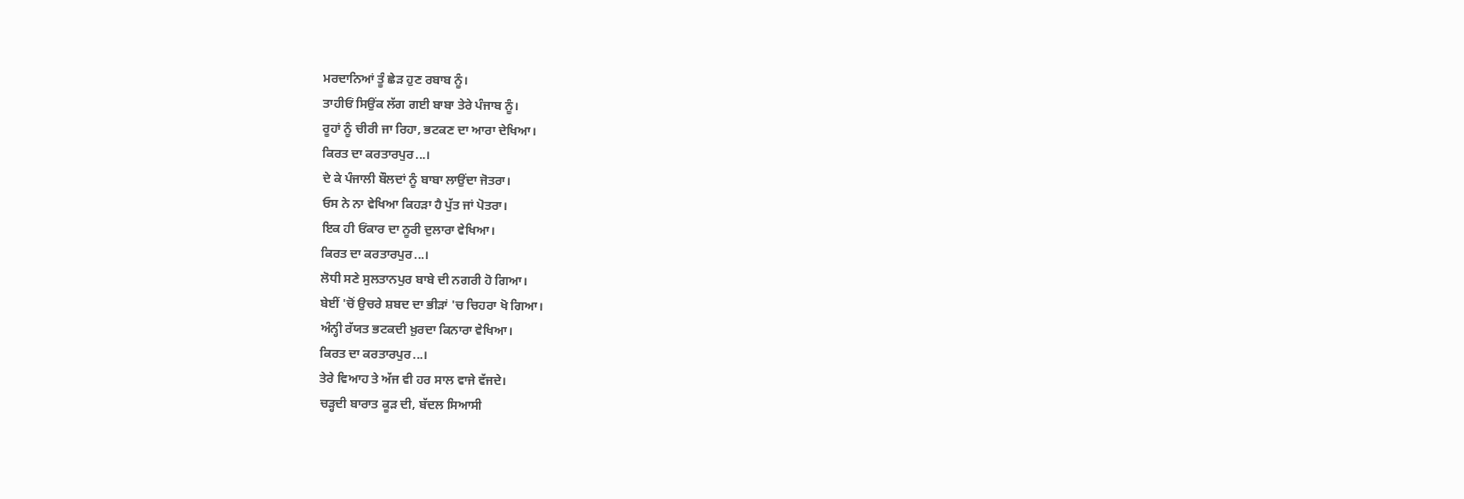ਮਰਦਾਨਿਆਂ ਤੂੰ ਛੇੜ ਹੁਣ ਰਬਾਬ ਨੂੰ।
ਤਾਹੀਓਂ ਸਿਉਂਕ ਲੱਗ ਗਈ ਬਾਬਾ ਤੇਰੇ ਪੰਜਾਬ ਨੂੰ।
ਰੂਹਾਂ ਨੂੰ ਚੀਰੀ ਜਾ ਰਿਹਾ, ਭਟਕਣ ਦਾ ਆਰਾ ਦੇਖਿਆ।
ਕਿਰਤ ਦਾ ਕਰਤਾਰਪੁਰ...।
ਦੇ ਕੇ ਪੰਜਾਲੀ ਬੌਲਦਾਂ ਨੂੰ ਬਾਬਾ ਲਾਉਂਦਾ ਜੋਤਰਾ।
ਓਸ ਨੇ ਨਾ ਵੇਖਿਆ ਕਿਹੜਾ ਹੈ ਪੁੱਤ ਜਾਂ ਪੋਤਰਾ।
ਇਕ ਹੀ ਓਂਕਾਰ ਦਾ ਨੂਰੀ ਦੁਲਾਰਾ ਵੇਖਿਆ।
ਕਿਰਤ ਦਾ ਕਰਤਾਰਪੁਰ...।
ਲੋਧੀ ਸਣੇ ਸੁਲਤਾਨਪੁਰ ਬਾਬੇ ਦੀ ਨਗਰੀ ਹੋ ਗਿਆ।
ਬੇਈਂ 'ਚੋਂ ਉਚਰੇ ਸ਼ਬਦ ਦਾ ਭੀੜਾਂ 'ਚ ਚਿਹਰਾ ਖੋ ਗਿਆ।
ਅੰਨ੍ਹੀ ਰੱਯਤ ਭਟਕਦੀ ਖ਼ੁਰਦਾ ਕਿਨਾਰਾ ਵੇਖਿਆ।
ਕਿਰਤ ਦਾ ਕਰਤਾਰਪੁਰ...।
ਤੇਰੇ ਵਿਆਹ ਤੇ ਅੱਜ ਵੀ ਹਰ ਸਾਲ ਵਾਜੇ ਵੱਜਦੇ।
ਚੜ੍ਹਦੀ ਬਾਰਾਤ ਕੂੜ ਦੀ, ਬੱਦਲ ਸਿਆਸੀ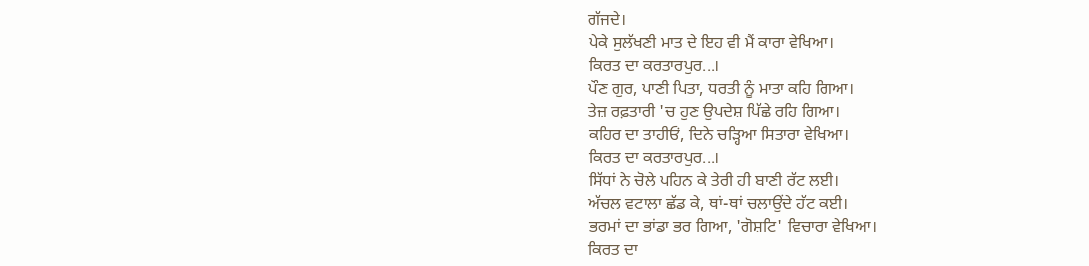ਗੱਜਦੇ।
ਪੇਕੇ ਸੁਲੱਖਣੀ ਮਾਤ ਦੇ ਇਹ ਵੀ ਮੈਂ ਕਾਰਾ ਵੇਖਿਆ।
ਕਿਰਤ ਦਾ ਕਰਤਾਰਪੁਰ...।
ਪੌਣ ਗੁਰ, ਪਾਣੀ ਪਿਤਾ, ਧਰਤੀ ਨੂੰ ਮਾਤਾ ਕਹਿ ਗਿਆ।
ਤੇਜ਼ ਰਫ਼ਤਾਰੀ 'ਚ ਹੁਣ ਉਪਦੇਸ਼ ਪਿੱਛੇ ਰਹਿ ਗਿਆ।
ਕਹਿਰ ਦਾ ਤਾਹੀਓਂ, ਦਿਨੇ ਚੜ੍ਹਿਆ ਸਿਤਾਰਾ ਵੇਖਿਆ।
ਕਿਰਤ ਦਾ ਕਰਤਾਰਪੁਰ...।
ਸਿੱਧਾਂ ਨੇ ਚੋਲੇ ਪਹਿਨ ਕੇ ਤੇਰੀ ਹੀ ਬਾਣੀ ਰੱਟ ਲਈ।
ਅੱਚਲ ਵਟਾਲਾ ਛੱਡ ਕੇ, ਥਾਂ-ਥਾਂ ਚਲਾਉਂਦੇ ਹੱਟ ਕਈ।
ਭਰਮਾਂ ਦਾ ਭਾਂਡਾ ਭਰ ਗਿਆ, 'ਗੋਸ਼ਟਿ' ਵਿਚਾਰਾ ਵੇਖਿਆ।
ਕਿਰਤ ਦਾ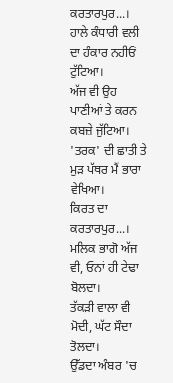ਕਰਤਾਰਪੁਰ...।
ਹਾਲੇ ਕੰਧਾਰੀ ਵਲੀ ਦਾ ਹੰਕਾਰ ਨਹੀਓਂ ਟੁੱਟਿਆ।
ਅੱਜ ਵੀ ਉਹ ਪਾਣੀਆਂ ਤੇ ਕਰਨ ਕਬਜ਼ੇ ਜੁੱਟਿਆ।
'ਤਰਕ' ਦੀ ਛਾਤੀ ਤੇ ਮੁੜ ਪੱਥਰ ਮੈਂ ਭਾਰਾ ਵੇਖਿਆ।
ਕਿਰਤ ਦਾ ਕਰਤਾਰਪੁਰ...।
ਮਲਿਕ ਭਾਗੋ ਅੱਜ ਵੀ, ਓਨਾਂ ਹੀ ਟੇਢਾ ਬੋਲਦਾ।
ਤੱਕੜੀ ਵਾਲਾ ਵੀ ਮੋਦੀ, ਘੱਟ ਸੌਦਾ ਤੋਲਦਾ।
ਉੱਡਦਾ ਅੰਬਰ 'ਚ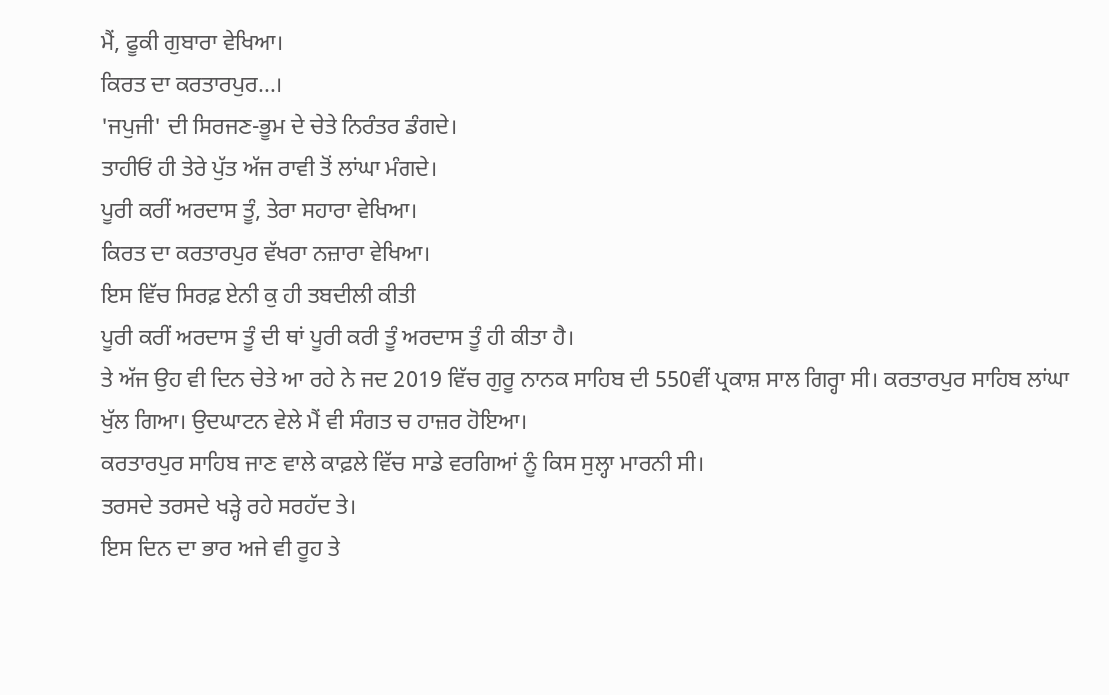ਮੈਂ, ਫੂਕੀ ਗੁਬਾਰਾ ਵੇਖਿਆ।
ਕਿਰਤ ਦਾ ਕਰਤਾਰਪੁਰ...।
'ਜਪੁਜੀ' ਦੀ ਸਿਰਜਣ-ਭੂਮ ਦੇ ਚੇਤੇ ਨਿਰੰਤਰ ਡੰਗਦੇ।
ਤਾਹੀਓਂ ਹੀ ਤੇਰੇ ਪੁੱਤ ਅੱਜ ਰਾਵੀ ਤੋਂ ਲਾਂਘਾ ਮੰਗਦੇ।
ਪੂਰੀ ਕਰੀਂ ਅਰਦਾਸ ਤੂੰ, ਤੇਰਾ ਸਹਾਰਾ ਵੇਖਿਆ।
ਕਿਰਤ ਦਾ ਕਰਤਾਰਪੁਰ ਵੱਖਰਾ ਨਜ਼ਾਰਾ ਵੇਖਿਆ।
ਇਸ ਵਿੱਚ ਸਿਰਫ਼ ਏਨੀ ਕੁ ਹੀ ਤਬਦੀਲੀ ਕੀਤੀ
ਪੂਰੀ ਕਰੀਂ ਅਰਦਾਸ ਤੂੰ ਦੀ ਥਾਂ ਪੂਰੀ ਕਰੀ ਤੂੰ ਅਰਦਾਸ ਤੂੰ ਹੀ ਕੀਤਾ ਹੈ।
ਤੇ ਅੱਜ ਉਹ ਵੀ ਦਿਨ ਚੇਤੇ ਆ ਰਹੇ ਨੇ ਜਦ 2019 ਵਿੱਚ ਗੁਰੂ ਨਾਨਕ ਸਾਹਿਬ ਦੀ 550ਵੀਂ ਪ੍ਰਕਾਸ਼ ਸਾਲ ਗਿਰ੍ਹਾ ਸੀ। ਕਰਤਾਰਪੁਰ ਸਾਹਿਬ ਲਾਂਘਾ ਖੁੱਲ ਗਿਆ। ਉਦਘਾਟਨ ਵੇਲੇ ਮੈਂ ਵੀ ਸੰਗਤ ਚ ਹਾਜ਼ਰ ਹੋਇਆ।
ਕਰਤਾਰਪੁਰ ਸਾਹਿਬ ਜਾਣ ਵਾਲੇ ਕਾਫ਼ਲੇ ਵਿੱਚ ਸਾਡੇ ਵਰਗਿਆਂ ਨੂੰ ਕਿਸ ਸੁਲ੍ਹਾ ਮਾਰਨੀ ਸੀ।
ਤਰਸਦੇ ਤਰਸਦੇ ਖੜ੍ਹੇ ਰਹੇ ਸਰਹੱਦ ਤੇ।
ਇਸ ਦਿਨ ਦਾ ਭਾਰ ਅਜੇ ਵੀ ਰੂਹ ਤੇ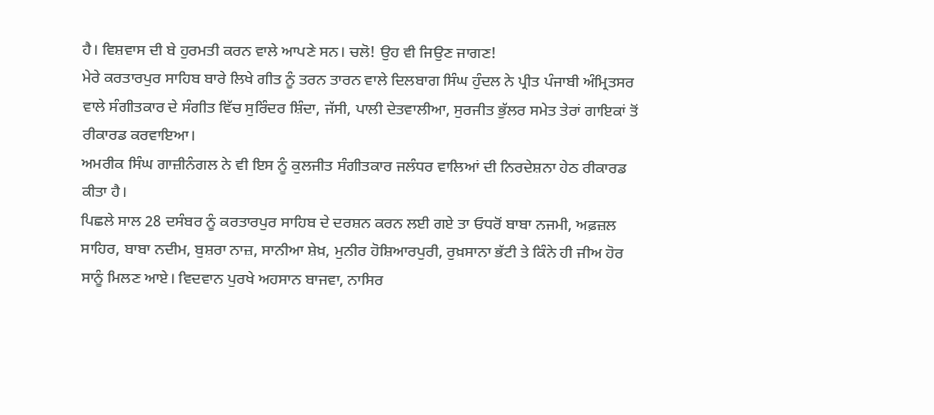ਹੈ। ਵਿਸ਼ਵਾਸ ਦੀ ਬੇ ਹੁਰਮਤੀ ਕਰਨ ਵਾਲੇ ਆਪਣੇ ਸਨ। ਚਲੋ! ਉਹ ਵੀ ਜਿਉਣ ਜਾਗਣ!
ਮੇਰੇ ਕਰਤਾਰਪੁਰ ਸਾਹਿਬ ਬਾਰੇ ਲਿਖੇ ਗੀਤ ਨੂੰ ਤਰਨ ਤਾਰਨ ਵਾਲੇ ਦਿਲਬਾਗ ਸਿੰਘ ਹੁੰਦਲ ਨੇ ਪ੍ਰੀਤ ਪੰਜਾਬੀ ਅੰਮ੍ਰਿਤਸਰ ਵਾਲੇ ਸੰਗੀਤਕਾਰ ਦੇ ਸੰਗੀਤ ਵਿੱਚ ਸੁਰਿੰਦਰ ਸ਼ਿੰਦਾ, ਜੱਸੀ, ਪਾਲੀ ਦੇਤਵਾਲੀਆ, ਸੁਰਜੀਤ ਭੁੱਲਰ ਸਮੇਤ ਤੇਰਾਂ ਗਾਇਕਾਂ ਤੋਂ ਰੀਕਾਰਡ ਕਰਵਾਇਆ।
ਅਮਰੀਕ ਸਿੰਘ ਗਾਜ਼ੀਨੰਗਲ ਨੇ ਵੀ ਇਸ ਨੂੰ ਕੁਲਜੀਤ ਸੰਗੀਤਕਾਰ ਜਲੰਧਰ ਵਾਲਿਆਂ ਦੀ ਨਿਰਦੇਸ਼ਨਾ ਹੇਠ ਰੀਕਾਰਡ ਕੀਤਾ ਹੈ।
ਪਿਛਲੇ ਸਾਲ 28 ਦਸੰਬਰ ਨੂੰ ਕਰਤਾਰਪੁਰ ਸਾਹਿਬ ਦੇ ਦਰਸ਼ਨ ਕਰਨ ਲਈ ਗਏ ਤਾ ਓਧਰੋਂ ਬਾਬਾ ਨਜਮੀ, ਅਫ਼ਜ਼ਲ ਸਾਹਿਰ, ਬਾਬਾ ਨਦੀਮ, ਬੁਸ਼ਰਾ ਨਾਜ਼, ਸਾਨੀਆ ਸ਼ੇਖ਼, ਮੁਨੀਰ ਹੋਸ਼ਿਆਰਪੁਰੀ, ਰੁਖ਼ਸਾਨਾ ਭੱਟੀ ਤੇ ਕਿੰਨੇ ਹੀ ਜੀਅ ਹੋਰ ਸਾਨੂੰ ਮਿਲਣ ਆਏ। ਵਿਦਵਾਨ ਪੁਰਖੇ ਅਹਸਾਨ ਬਾਜਵਾ, ਨਾਸਿਰ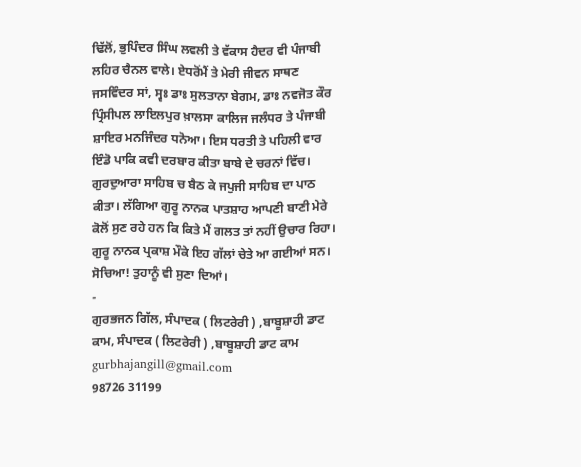ਢਿੱਲੋਂ, ਭੁਪਿੰਦਰ ਸਿੰਘ ਲਵਲੀ ਤੇ ਵੱਕਾਸ ਹੈਦਰ ਵੀ ਪੰਜਾਬੀ ਲਹਿਰ ਚੈਨਲ ਵਾਲੇ। ਏਧਰੋਂਮੈਂ ਤੇ ਮੇਰੀ ਜੀਵਨ ਸਾਥਣ ਜਸਵਿੰਦਰ ਸਾਂ, ਸ੍ਵਃ ਡਾਃ ਸੁਲਤਾਨਾ ਬੇਗਮ, ਡਾਃ ਨਵਜੋਤ ਕੌਰ ਪ੍ਰਿੰਸੀਪਲ ਲਾਇਲਪੁਰ ਖ਼ਾਲਸਾ ਕਾਲਿਜ ਜਲੰਧਰ ਤੇ ਪੰਜਾਬੀ ਸ਼ਾਇਰ ਮਨਜਿੰਦਰ ਧਨੋਆ। ਇਸ ਧਰਤੀ ਤੇ ਪਹਿਲੀ ਵਾਰ ਇੰਡੋ ਪਾਕਿ ਕਵੀ ਦਰਬਾਰ ਕੀਤਾ ਬਾਬੇ ਦੇ ਚਰਨਾਂ ਵਿੱਚ। ਗੁਰਦੁਆਰਾ ਸਾਹਿਬ ਚ ਬੈਠ ਕੇ ਜਪੁਜੀ ਸਾਹਿਬ ਦਾ ਪਾਠ ਕੀਤਾ। ਲੱਗਿਆ ਗੁਰੂ ਨਾਨਕ ਪਾਤਸ਼ਾਹ ਆਪਣੀ ਬਾਣੀ ਮੇਰੇ ਕੋਲੋਂ ਸੁਣ ਰਹੇ ਹਨ ਕਿ ਕਿਤੇ ਮੈਂ ਗਲਤ ਤਾਂ ਨਹੀਂ ਉਚਾਰ ਰਿਹਾ।
ਗੁਰੂ ਨਾਨਕ ਪ੍ਰਕਾਸ਼ ਮੌਕੇ ਇਹ ਗੱਲਾਂ ਚੇਤੇ ਆ ਗਈਆਂ ਸਨ। ਸੋਚਿਆ! ਤੁਹਾਨੂੰ ਵੀ ਸੁਣਾ ਦਿਆਂ।
-
ਗੁਰਭਜਨ ਗਿੱਲ, ਸੰਪਾਦਕ ( ਲਿਟਰੇਰੀ ) ,ਬਾਬੂਸ਼ਾਹੀ ਡਾਟ ਕਾਮ, ਸੰਪਾਦਕ ( ਲਿਟਰੇਰੀ ) ,ਬਾਬੂਸ਼ਾਹੀ ਡਾਟ ਕਾਮ
gurbhajangill@gmail.com
98726 31199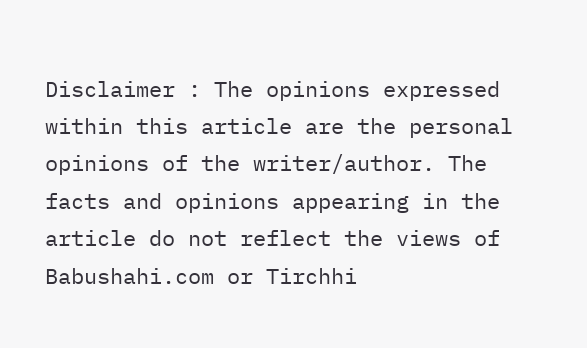Disclaimer : The opinions expressed within this article are the personal opinions of the writer/author. The facts and opinions appearing in the article do not reflect the views of Babushahi.com or Tirchhi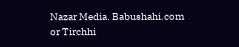Nazar Media. Babushahi.com or Tirchhi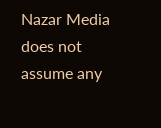Nazar Media does not assume any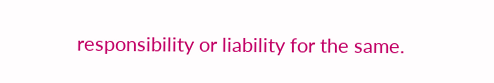responsibility or liability for the same.